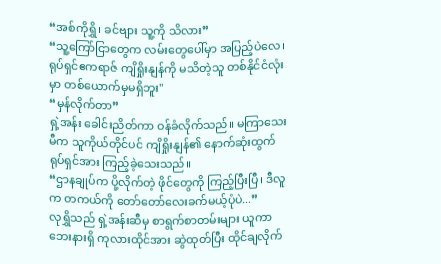“အစ်ကိုရွှိ၊ ခင်ဗျား သူ့ကို သိလား”
“သူ့ကြော်ငြာတွေက လမ်းတွေပေါ်မှာ အပြည့်ပဲလေ၊ ရုပ်ရှင်ဧကရာဇ် ကျိရှိုးနျန်ကို မသိတဲ့သူ တစ်နိုင်ငံလုံးမှာ တစ်ယောက်မှမရှိဘူး''
“မှန်လိုက်တာ”
ရှဲ့အန်း ခေါင်းညိတ်ကာ ဝန်ခံလိုက်သည်။ မကြာသေးမီက သူကိုယ်တိုင်ပင် ကျိရှိုးနျန်၏ နောက်ဆုံးထွက် ရုပ်ရှင်အား ကြည့်ခဲ့သေးသည်။
“ဌာနချုပ်က ပို့လိုက်တဲ့ ဖိုင်တွေကို ကြည့်ပြီးပြီ၊ ဒီလူက တကယ်ကို တော်တော်လေးခက်မယ့်ပုံပဲ...”
လုရွှိသည် ရှဲ့အန်းဆီမှ စာရွက်စာတမ်းများ ယူကာ ဘေးနားရှိ ကုလားထိုင်အား ဆွဲထုတ်ပြီး ထိုင်ချလိုက်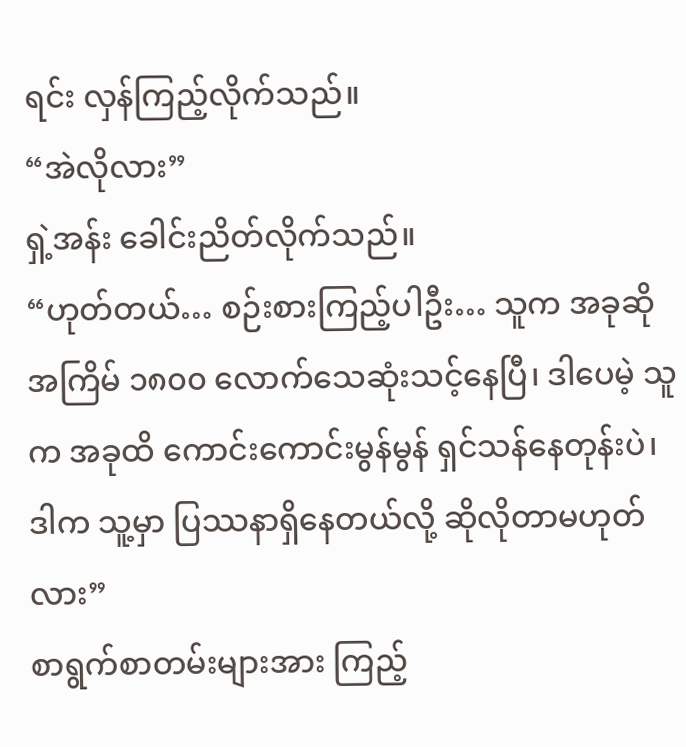ရင်း လှန်ကြည့်လိုက်သည်။
“အဲလိုလား”
ရှဲ့အန်း ခေါင်းညိတ်လိုက်သည်။
“ဟုတ်တယ်… စဉ်းစားကြည့်ပါဦး… သူက အခုဆို အကြိမ် ၁၈၀၀ လောက်သေဆုံးသင့်နေပြီ၊ ဒါပေမဲ့ သူက အခုထိ ကောင်းကောင်းမွန်မွန် ရှင်သန်နေတုန်းပဲ၊ ဒါက သူ့မှာ ပြဿနာရှိနေတယ်လို့ ဆိုလိုတာမဟုတ်လား”
စာရွက်စာတမ်းများအား ကြည့်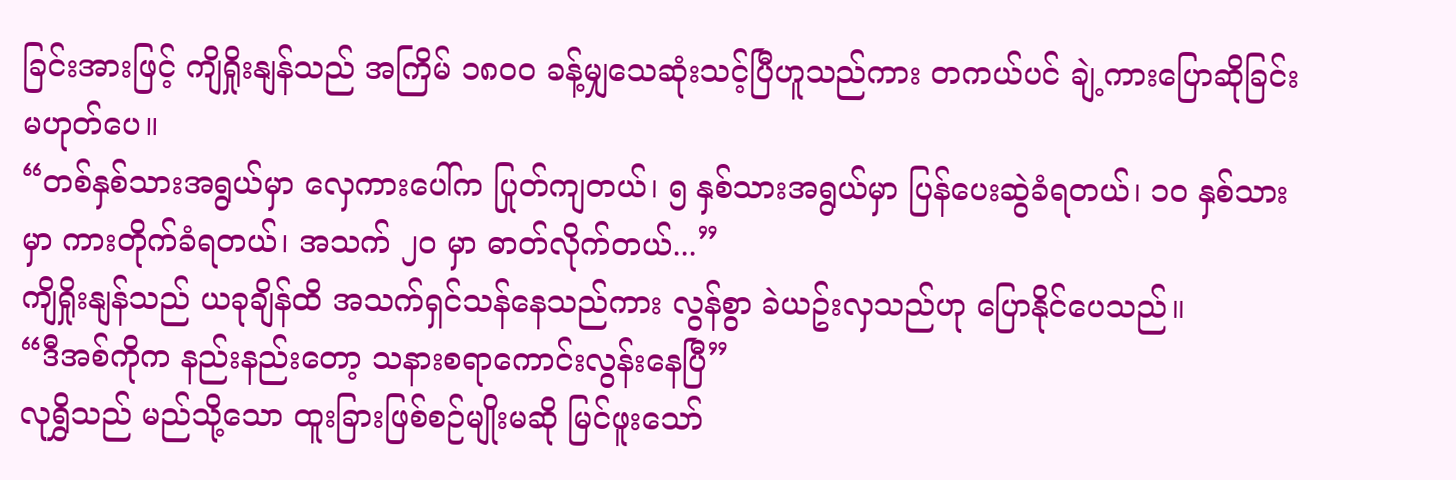ခြင်းအားဖြင့် ကျိရှိုးနျန်သည် အကြိမ် ၁၈၀၀ ခန့်မျှသေဆုံးသင့်ပြီဟူသည်ကား တကယ်ပင် ချဲ့ကားပြောဆိုခြင်းမဟုတ်ပေ။
“တစ်နှစ်သားအရွယ်မှာ လှေကားပေါ်က ပြုတ်ကျတယ်၊ ၅ နှစ်သားအရွယ်မှာ ပြန်ပေးဆွဲခံရတယ်၊ ၁၀ နှစ်သားမှာ ကားတိုက်ခံရတယ်၊ အသက် ၂၀ မှာ ဓာတ်လိုက်တယ်...”
ကျိရှိုးနျန်သည် ယခုချိန်ထိ အသက်ရှင်သန်နေသည်ကား လွန်စွာ ခဲယဥ်းလှသည်ဟု ပြောနိုင်ပေသည်။
“ဒီအစ်ကိုက နည်းနည်းတော့ သနားစရာကောင်းလွန်းနေပြီ”
လုရွှိသည် မည်သို့သော ထူးခြားဖြစ်စဉ်မျိုးမဆို မြင်ဖူးသော်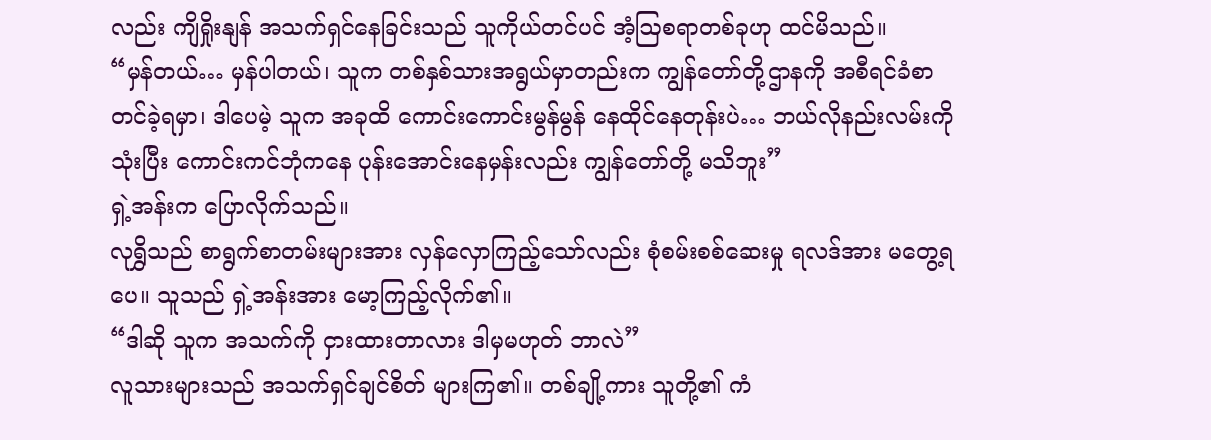လည်း ကျိရှိုးနျန် အသက်ရှင်နေခြင်းသည် သူကိုယ်တင်ပင် အံ့ဩစရာတစ်ခုဟု ထင်မိသည်။
“မှန်တယ်… မှန်ပါတယ်၊ သူက တစ်နှစ်သားအရွယ်မှာတည်းက ကျွန်တော်တို့ဌာနကို အစီရင်ခံစာတင်ခဲ့ရမှာ၊ ဒါပေမဲ့ သူက အခုထိ ကောင်းကောင်းမွန်မွန် နေထိုင်နေတုန်းပဲ… ဘယ်လိုနည်းလမ်းကို သုံးပြီး ကောင်းကင်ဘုံကနေ ပုန်းအောင်းနေမှန်းလည်း ကျွန်တော်တို့ မသိဘူး”
ရှဲ့အန်းက ပြောလိုက်သည်။
လုရွှိသည် စာရွက်စာတမ်းများအား လှန်လှောကြည့်သော်လည်း စုံစမ်းစစ်ဆေးမှု ရလဒ်အား မတွေ့ရပေ။ သူသည် ရှဲ့အန်းအား မော့ကြည့်လိုက်၏။
“ဒါဆို သူက အသက်ကို ငှားထားတာလား ဒါမှမဟုတ် ဘာလဲ”
လူသားများသည် အသက်ရှင်ချင်စိတ် များကြ၏။ တစ်ချို့ကား သူတို့၏ ကံ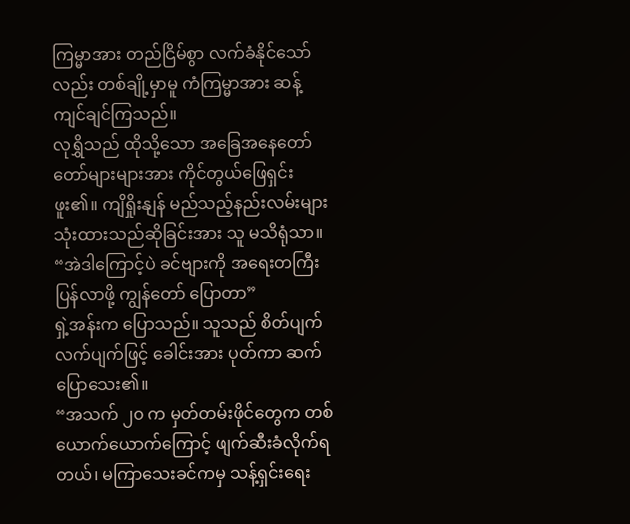ကြမ္မာအား တည်ငြိမ်စွာ လက်ခံနိုင်သော်လည်း တစ်ချို့မှာမူ ကံကြမ္မာအား ဆန့်ကျင်ချင်ကြသည်။
လုရွှိသည် ထိုသို့သော အခြေအနေတော်တော်များများအား ကိုင်တွယ်ဖြေရှင်းဖူး၏။ ကျိရှိုးနျန် မည်သည့်နည်းလမ်းများ သုံးထားသည်ဆိုခြင်းအား သူ မသိရုံသာ။
“အဲဒါကြောင့်ပဲ ခင်ဗျားကို အရေးတကြီး ပြန်လာဖို့ ကျွန်တော် ပြောတာ”
ရှဲ့အန်းက ပြောသည်။ သူသည် စိတ်ပျက်လက်ပျက်ဖြင့် ခေါင်းအား ပုတ်ကာ ဆက်ပြောသေး၏။
“အသက် ၂၀ က မှတ်တမ်းဖိုင်တွေက တစ်ယောက်ယောက်ကြောင့် ဖျက်ဆီးခံလိုက်ရတယ်၊ မကြာသေးခင်ကမှ သန့်ရှင်းရေး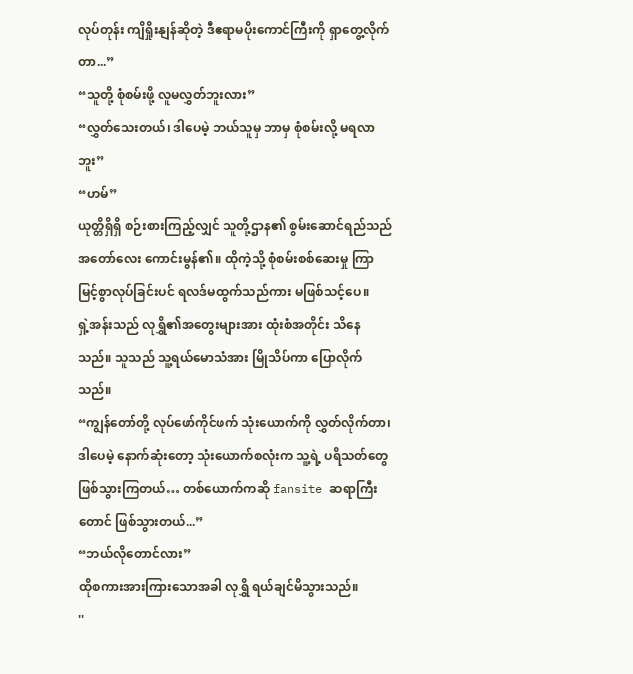လုပ်တုန်း ကျိရှိုးနျန်ဆိုတဲ့ ဒီဧရာမပိုးကောင်ကြီးကို ရှာတွေ့လိုက်တာ...”
“သူတို့ စုံစမ်းဖို့ လူမလွှတ်ဘူးလား”
“လွှတ်သေးတယ်၊ ဒါပေမဲ့ ဘယ်သူမှ ဘာမှ စုံစမ်းလို့ မရလာဘူး”
“ဟမ်”
ယုတ္တိရှိရှိ စဉ်းစားကြည့်လျှင် သူတို့ဌာန၏ စွမ်းဆောင်ရည်သည် အတော်လေး ကောင်းမွန်၏။ ထိုကဲ့သို့ စုံစမ်းစစ်ဆေးမှု ကြာမြင့်စွာလုပ်ခြင်းပင် ရလဒ်မထွက်သည်ကား မဖြစ်သင့်ပေ။
ရှဲ့အန်းသည် လုရွှိ၏အတွေးများအား ထုံးစံအတိုင်း သိနေသည်။ သူသည် သူ့ရယ်မောသံအား မြိုသိပ်ကာ ပြောလိုက်သည်။
“ကျွန်တော်တို့ လုပ်ဖော်ကိုင်ဖက် သုံးယောက်ကို လွှတ်လိုက်တာ၊ ဒါပေမဲ့ နောက်ဆုံးတော့ သုံးယောက်စလုံးက သူ့ရဲ့ ပရိသတ်တွေ ဖြစ်သွားကြတယ်… တစ်ယောက်ကဆို fansite ဆရာကြီးတောင် ဖြစ်သွားတယ်...”
“ဘယ်လိုတောင်လား”
ထိုစကားအားကြားသောအခါ လုရွှိ ရယ်ချင်မိသွားသည်။
''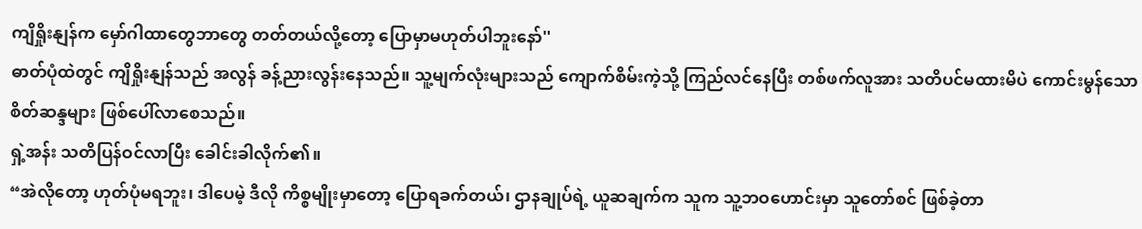ကျိရှိုးနျန်က မှော်ဂါထာတွေဘာတွေ တတ်တယ်လို့တော့ ပြောမှာမဟုတ်ပါဘူးနော်''
ဓာတ်ပုံထဲတွင် ကျိရှိုးနျန်သည် အလွန် ခန့်ညားလွန်းနေသည်။ သူ့မျက်လုံးများသည် ကျောက်စိမ်းကဲ့သို့ ကြည်လင်နေပြီး တစ်ဖက်လူအား သတိပင်မထားမိပဲ ကောင်းမွန်သောစိတ်ဆန္ဒများ ဖြစ်ပေါ်လာစေသည်။
ရှဲ့အန်း သတိပြန်ဝင်လာပြီး ခေါင်းခါလိုက်၏။
“အဲလိုတော့ ဟုတ်ပုံမရဘူး၊ ဒါပေမဲ့ ဒီလို ကိစ္စမျိုးမှာတော့ ပြောရခက်တယ်၊ ဌာနချုပ်ရဲ့ ယူဆချက်က သူက သူ့ဘဝဟောင်းမှာ သူတော်စင် ဖြစ်ခဲ့တာ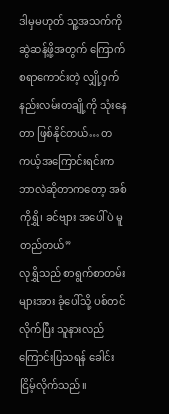ဒါမှမဟုတ် သူ့အသက်ကို ဆွဲဆန့်ဖို့အတွက် ကြောက်စရာကောင်းတဲ့ လျှို့ဝှက်နည်းလမ်းတချို့ကို သုံးနေတာ ဖြစ်နိုင်တယ်… တကယ့်အကြောင်းရင်းက ဘာလဲဆိုတာကတော့ အစ်ကိုရွှိ၊ ခင်ဗျား အပေါ်ပဲ မူတည်တယ်”
လုရွှိသည် စာရွက်စာတမ်းများအား ခုံပေါ်သို့ ပစ်တင်လိုက်ပြီး သူနားလည်ကြောင်းပြသရန် ခေါင်းငြိမ့်လိုက်သည်။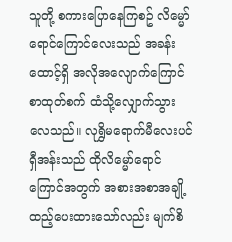သူတို့ စကားပြောနေကြစဥ် လိမ္မော်ရောင်ကြောင်လေးသည် အခန်းထောင့်ရှိ အလိုအလျောက်ကြောင်စာထုတ်စက် ထံသို့လျှောက်သွားလေသည်။ လုရွှိမရောက်မီလေးပင် ရှီအန်းသည် ထိုလိမ္မော်ရောင်ကြောင်အတွက် အစားအစာအချို့ ထည့်ပေးထားသော်လည်း မျက်စိ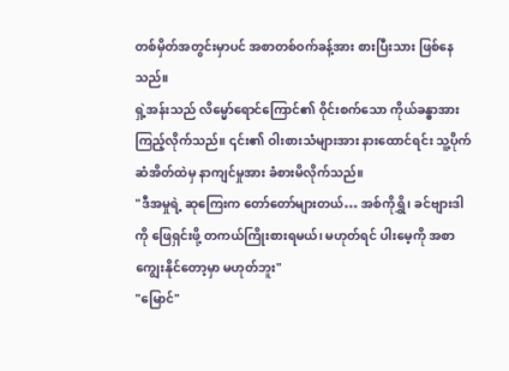တစ်မှိတ်အတွင်းမှာပင် အစာတစ်ဝက်ခန့်အား စားပြီးသား ဖြစ်နေသည်။
ရှဲ့အန်းသည် လိမ္မော်ရောင်ကြောင်၏ ဝိုင်းစက်သော ကိုယ်ခန္ဓာအား ကြည့်လိုက်သည်။ ၎င်း၏ ဝါးစားသံများအား နားထောင်ရင်း သူ့ပိုက်ဆံအိတ်ထဲမှ နာကျင်မှုအား ခံစားမိလိုက်သည်။
"ဒီအမှုရဲ့ ဆုကြေးက တော်တော်များတယ်… အစ်ကိုရွှိ၊ ခင်ဗျားဒါကို ဖြေရှင်းဖို့ တကယ်ကြိုးစားရမယ်၊ မဟုတ်ရင် ပါးမေ့ကို အစာကျွေးနိုင်တော့မှာ မဟုတ်ဘူး"
"မြောင်"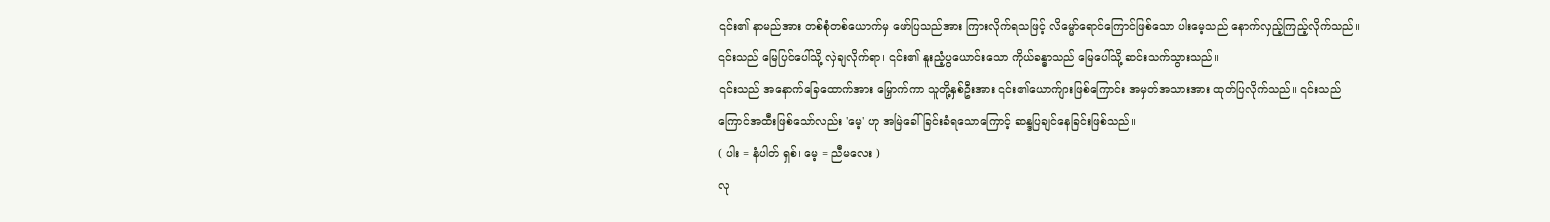၎င်း၏ နာမည်အား တစ်စုံတစ်ယောက်မှ ဖော်ပြသည်အား ကြားလိုက်ရသဖြင့် လိမ္မော်ရောင်ကြောင်ဖြစ်သော ပါးမေ့သည် နောက်လှည့်ကြည့်လိုက်သည်။ ၎င်းသည် မြေပြင်ပေါ်သို့ လှဲချလိုက်ရာ၊ ၎င်း၏ နူးညံ့ပွယောင်းသော ကိုယ်ခန္ဓာသည် မြေပေါ်သို့ ဆင်းသက်သွားသည်။
၎င်းသည် အနောက်ခြေထောက်အား မြှောက်ကာ သူတို့နှစ်ဦးအား ၎င်း၏ယောက်ျားဖြစ်ကြောင်း အမှတ်အသားအား ထုတ်ပြလိုက်သည်။ ၎င်းသည် ကြောင်အထီးဖြစ်သော်လည်း 'မေ့' ဟု အမြဲခေါ်ခြင်းခံရသောကြောင့် ဆန္ဒပြချင်နေခြင်းဖြစ်သည်။
( ပါး = နံပါတ် ရှစ်၊ မေ့ = ညီမလေး )
လု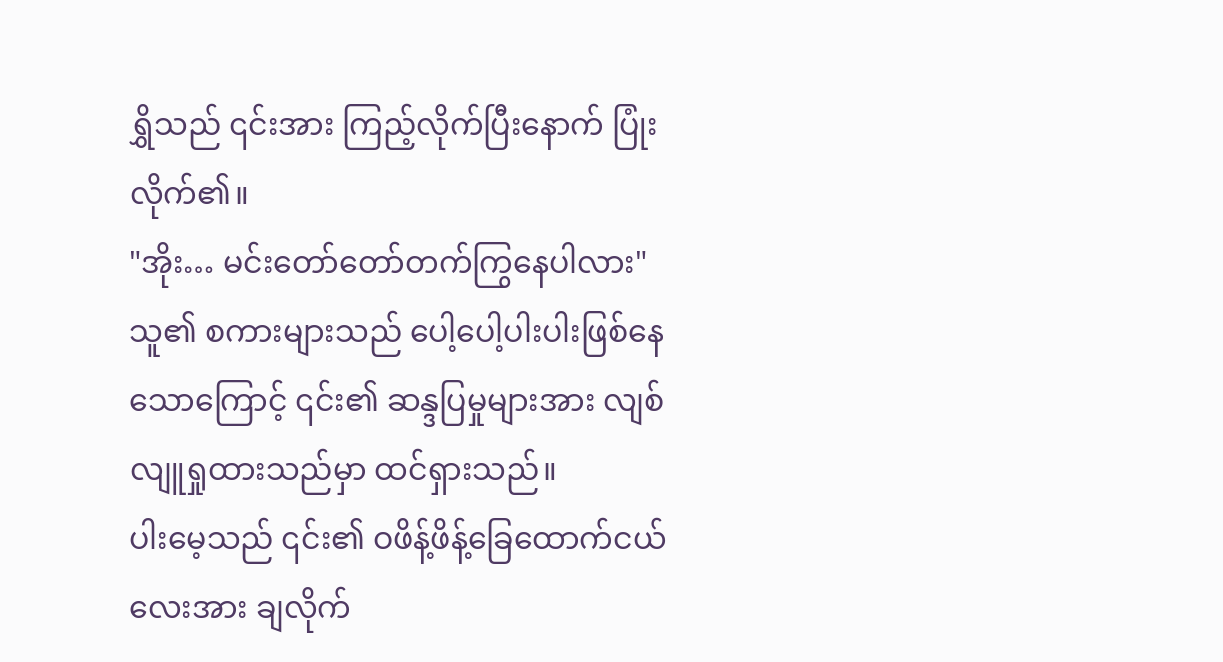ရွှိသည် ၎င်းအား ကြည့်လိုက်ပြီးနောက် ပြုံးလိုက်၏။
"အိုး… မင်းတော်တော်တက်ကြွနေပါလား"
သူ၏ စကားများသည် ပေါ့ပေါ့ပါးပါးဖြစ်နေသောကြောင့် ၎င်း၏ ဆန္ဒပြမှုများအား လျစ်လျူရှုထားသည်မှာ ထင်ရှားသည်။
ပါးမေ့သည် ၎င်း၏ ဝဖိန့်ဖိန့်ခြေထောက်ငယ်လေးအား ချလိုက်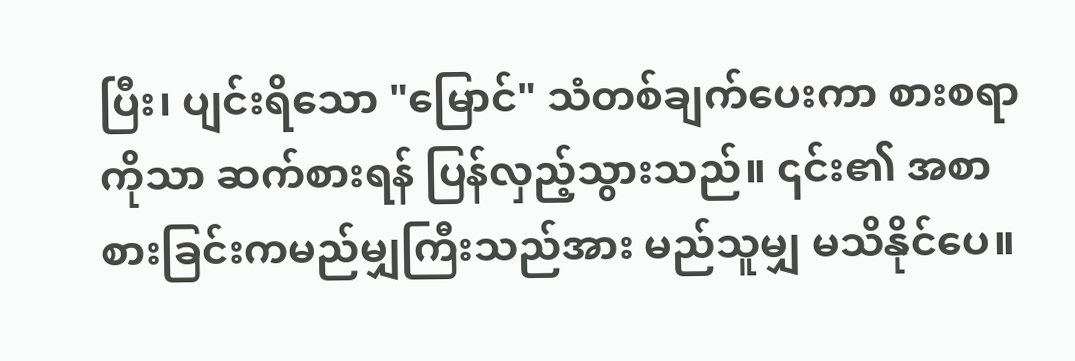ပြီး၊ ပျင်းရိသော "မြောင်" သံတစ်ချက်ပေးကာ စားစရာကိုသာ ဆက်စားရန် ပြန်လှည့်သွားသည်။ ၎င်း၏ အစာစားခြင်းကမည်မျှကြီးသည်အား မည်သူမျှ မသိနိုင်ပေ။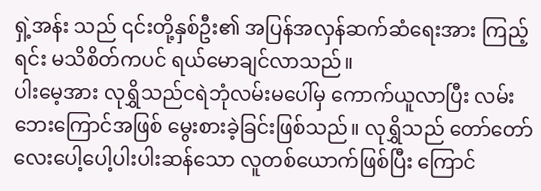ရှဲ့အန်း သည် ၎င်းတို့နှစ်ဦး၏ အပြန်အလှန်ဆက်ဆံရေးအား ကြည့်ရင်း မသိစိတ်ကပင် ရယ်မောချင်လာသည်။
ပါးမေ့အား လုရွှိသည်ငရဲဘုံလမ်းမပေါ်မှ ကောက်ယူလာပြီး လမ်းဘေးကြောင်အဖြစ် မွေးစားခဲ့ခြင်းဖြစ်သည်။ လုရွှိသည် တော်တော်လေးပေါ့ပေါ့ပါးပါးဆန်သော လူတစ်ယောက်ဖြစ်ပြီး ကြောင်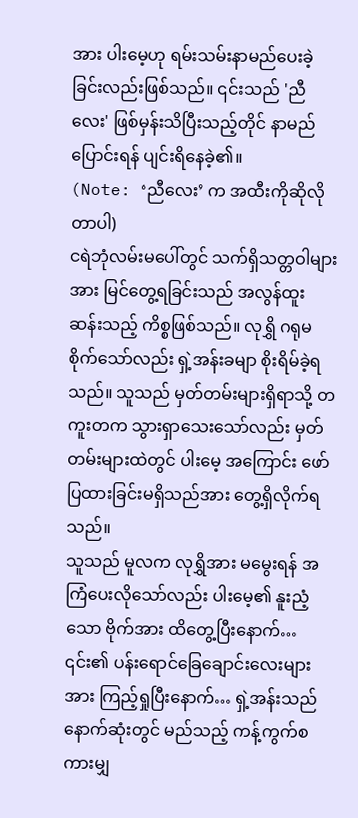အား ပါးမေ့ဟု ရမ်းသမ်းနာမည်ပေးခဲ့ခြင်းလည်းဖြစ်သည်။ ၎င်းသည် 'ညီလေး' ဖြစ်မှန်းသိပြီးသည့်တိုင် နာမည်ပြောင်းရန် ပျင်းရိနေခဲ့၏။
(Note: ‘ညီလေး’ က အထီးကိုဆိုလိုတာပါ)
ငရဲဘုံလမ်းမပေါ်တွင် သက်ရှိသတ္တဝါများအား မြင်တွေ့ရခြင်းသည် အလွန်ထူးဆန်းသည့် ကိစ္စဖြစ်သည်။ လုရွှိ ဂရုမစိုက်သော်လည်း ရှဲ့အန်းခမျာ စိုးရိမ်ခဲ့ရသည်။ သူသည် မှတ်တမ်းများရှိရာသို့ တကူးတက သွားရှာသေးသော်လည်း မှတ်တမ်းများထဲတွင် ပါးမေ့ အကြောင်း ဖော်ပြထားခြင်းမရှိသည်အား တွေ့ရှိလိုက်ရသည်။
သူသည် မူလက လုရွှိအား မမွေးရန် အကြံပေးလိုသော်လည်း ပါးမေ့၏ နူးညံ့သော ဗိုက်အား ထိတွေ့ပြီးနောက်… ၎င်း၏ ပန်းရောင်ခြေချောင်းလေးများအား ကြည့်ရှုပြီးနောက်… ရှဲ့အန်းသည် နောက်ဆုံးတွင် မည်သည့် ကန့်ကွက်စကားမျှ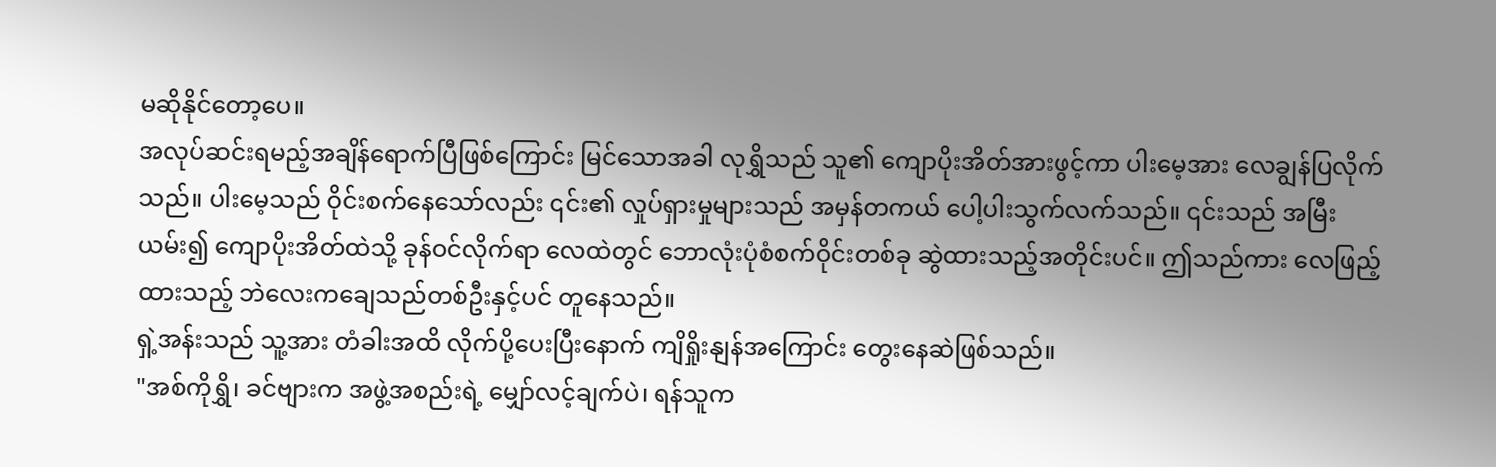မဆိုနိုင်တော့ပေ။
အလုပ်ဆင်းရမည့်အချိန်ရောက်ပြီဖြစ်ကြောင်း မြင်သောအခါ လုရွှိသည် သူ၏ ကျောပိုးအိတ်အားဖွင့်ကာ ပါးမေ့အား လေချွန်ပြလိုက်သည်။ ပါးမေ့သည် ဝိုင်းစက်နေသော်လည်း ၎င်း၏ လှုပ်ရှားမှုများသည် အမှန်တကယ် ပေါ့ပါးသွက်လက်သည်။ ၎င်းသည် အမြီးယမ်း၍ ကျောပိုးအိတ်ထဲသို့ ခုန်ဝင်လိုက်ရာ လေထဲတွင် ဘောလုံးပုံစံစက်ဝိုင်းတစ်ခု ဆွဲထားသည့်အတိုင်းပင်။ ဤသည်ကား လေဖြည့်ထားသည့် ဘဲလေးကချေသည်တစ်ဦးနှင့်ပင် တူနေသည်။
ရှဲ့အန်းသည် သူ့အား တံခါးအထိ လိုက်ပို့ပေးပြီးနောက် ကျိရှိုးနျန်အကြောင်း တွေးနေဆဲဖြစ်သည်။
"အစ်ကိုရွှိ၊ ခင်ဗျားက အဖွဲ့အစည်းရဲ့ မျှော်လင့်ချက်ပဲ၊ ရန်သူက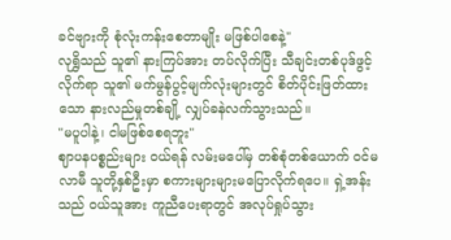ခင်ဗျားကို စုံလုံးကန်းစေတာမျိုး မဖြစ်ပါစေနဲ့"
လုရွှိသည် သူ၏ နားကြပ်အား တပ်လိုက်ပြီး သီချင်းတစ်ပုဒ်ဖွင့်လိုက်ရာ သူ၏ မက်မွန်ပွင့်မျက်လုံးများတွင် စိတ်ပိုင်းဖြတ်ထားသော နားလည်မှုတစ်ချို့ လျှပ်ခနဲလက်သွားသည်။
"မပူပါနဲ့၊ ငါမဖြစ်စေရဘူး"
ဈာပနပစ္စည်းများ ဝယ်ရန် လမ်းမပေါ်မှ တစ်စုံတစ်ယောက် ဝင်မလာမီ သူတို့နှစ်ဦးမှာ စကားများများမပြောလိုက်ရပေ။ ရှဲ့အန်းသည် ဝယ်သူအား ကူညီပေးရာတွင် အလုပ်ရှုပ်သွား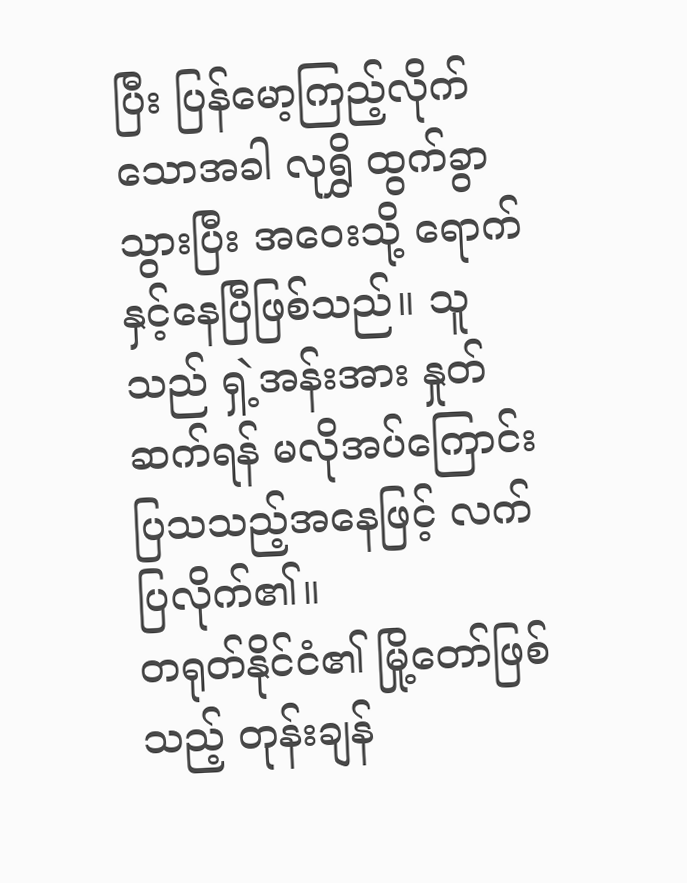ပြီး ပြန်မော့ကြည့်လိုက်သောအခါ လုရွှိ ထွက်ခွာသွားပြီး အဝေးသို့ ရောက်နှင့်နေပြီဖြစ်သည်။ သူသည် ရှဲ့အန်းအား နှုတ်ဆက်ရန် မလိုအပ်ကြောင်း ပြသသည့်အနေဖြင့် လက်ပြလိုက်၏။
တရုတ်နိုင်ငံ၏ မြို့တော်ဖြစ်သည့် တုန်းချန်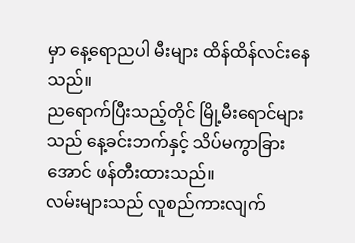မှာ နေ့ရောညပါ မီးများ ထိန်ထိန်လင်းနေသည်။
ညရောက်ပြီးသည့်တိုင် မြို့မီးရောင်များသည် နေ့ခင်းဘက်နှင့် သိပ်မကွာခြားအောင် ဖန်တီးထားသည်။
လမ်းများသည် လူစည်ကားလျက်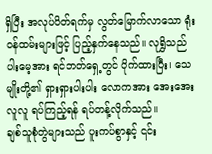ရှိပြီး အလုပ်ပိတ်ရက်မှ လွတ်မြောက်လာသော ရုံးဝန်ထမ်းများဖြင့် ပြည့်နှက်နေသည်။ လုရွှိသည် ပါးမေ့အား ရင်ဘတ်ရှေ့တွင် ပိုက်ထားပြီး၊ သေမျိုးတို့၏ ရှားရှားပါးပါး လောကအား အေးအေးလူလူ ရပ်ကြည့်ရန် ရပ်တန့်လိုက်သည်။
ချစ်သူစုံတွဲများသည် ပူးကပ်စွာနှင့် ၎င်း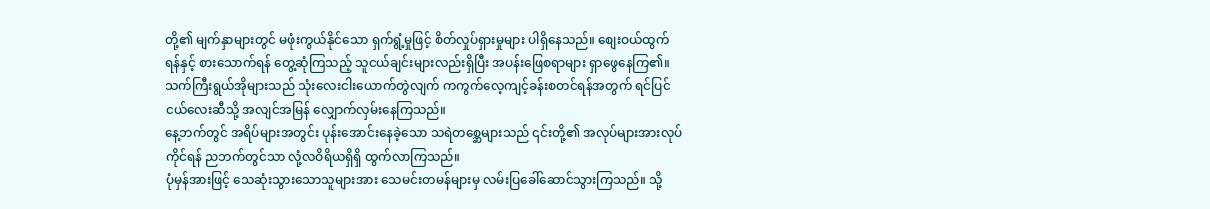တို့၏ မျက်နှာများတွင် မဖုံးကွယ်နိုင်သော ရှက်ရွံ့မှုဖြင့် စိတ်လှုပ်ရှားမှုများ ပါရှိနေသည်။ စျေးဝယ်ထွက်ရန်နှင့် စားသောက်ရန် တွေ့ဆုံကြသည့် သူငယ်ချင်းများလည်းရှိပြီး အပန်းဖြေစရာများ ရှာဖွေနေကြ၏။ သက်ကြီးရွယ်အိုများသည် သုံးလေးငါးယောက်တွဲလျက် ကကွက်လေ့ကျင့်ခန်းစတင်ရန်အတွက် ရင်ပြင်ငယ်လေးဆီသို့ အလျင်အမြန် လျှောက်လှမ်းနေကြသည်။
နေ့ဘက်တွင် အရိပ်များအတွင်း ပုန်းအောင်းနေခဲ့သော သရဲတစ္ဆေများသည် ၎င်းတို့၏ အလုပ်များအားလုပ်ကိုင်ရန် ညဘက်တွင်သာ လုံ့လဝိရိယရှိရှိ ထွက်လာကြသည်။
ပုံမှန်အားဖြင့် သေဆုံးသွားသောသူများအား သေမင်းတမန်များမှ လမ်းပြခေါ်ဆောင်သွားကြသည်။ သို့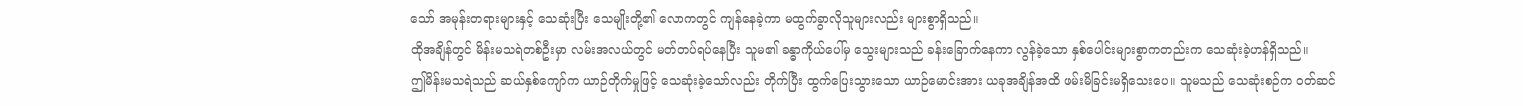သော် အမုန်းတရားများနှင့် သေဆုံးပြီး သေမျိုးတို့၏ လောကတွင် ကျန်နေခဲ့ကာ မထွက်ခွာလိုသူများလည်း များစွာရှိသည်။
ထိုအချိန်တွင် မိန်းမသရဲတစ်ဦးမှာ လမ်းအလယ်တွင် မတ်တပ်ရပ်နေပြီး သူမ၏ ခန္ဓာကိုယ်ပေါ်မှ သွေးများသည် ခန်းခြောက်နေကာ လွန်ခဲ့သော နှစ်ပေါင်းများစွာကတည်းက သေဆုံးခဲ့ဟန်ရှိသည်။
ဤမိန်းမသရဲသည် ဆယ်နှစ်ကျော်က ယာဉ်တိုက်မှုဖြင့် သေဆုံးခဲ့သော်လည်း တိုက်ပြီး ထွက်ပြေးသွားသော ယာဉ်မောင်းအား ယခုအချိန်အထိ ဖမ်းမိခြင်းမရှိသေးပေ။ သူမသည် သေဆုံးစဉ်က ဝတ်ဆင်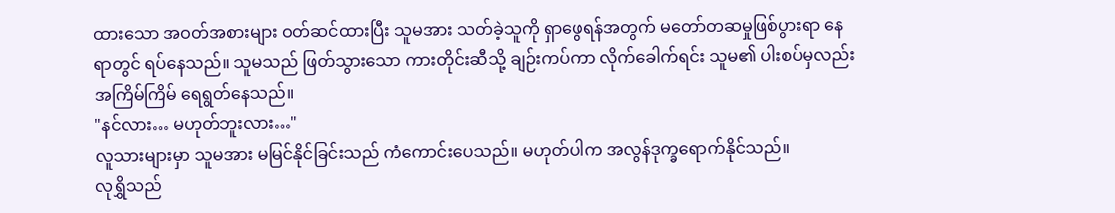ထားသော အဝတ်အစားများ ဝတ်ဆင်ထားပြီး သူမအား သတ်ခဲ့သူကို ရှာဖွေရန်အတွက် မတော်တဆမှုဖြစ်ပွားရာ နေရာတွင် ရပ်နေသည်။ သူမသည် ဖြတ်သွားသော ကားတိုင်းဆီသို့ ချဉ်းကပ်ကာ လိုက်ခေါက်ရင်း သူမ၏ ပါးစပ်မှလည်း အကြိမ်ကြိမ် ရေရွတ်နေသည်။
"နင်လား… မဟုတ်ဘူးလား…"
လူသားများမှာ သူမအား မမြင်နိုင်ခြင်းသည် ကံကောင်းပေသည်။ မဟုတ်ပါက အလွန်ဒုက္ခရောက်နိုင်သည်။
လုရွှိသည်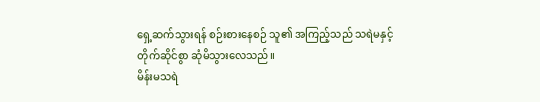ရှေ့ဆက်သွားရန် စဉ်းစားနေစဉ် သူ၏ အကြည့်သည် သရဲမနှင့် တိုက်ဆိုင်စွာ ဆုံမိသွားလေသည်။
မိန်းမသရဲ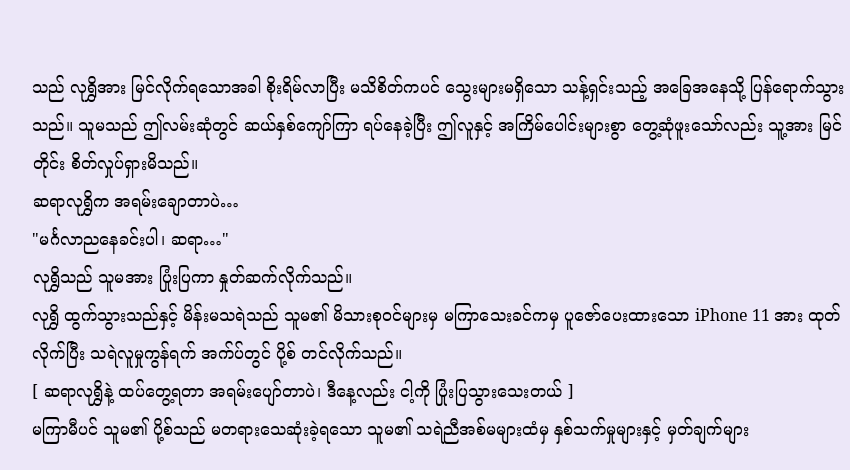သည် လုရွှိအား မြင်လိုက်ရသောအခါ စိုးရိမ်လာပြီး မသိစိတ်ကပင် သွေးများမရှိသော သန့်ရှင်းသည့် အခြေအနေသို့ ပြန်ရောက်သွားသည်။ သူမသည် ဤလမ်းဆုံတွင် ဆယ်နှစ်ကျော်ကြာ ရပ်နေခဲ့ပြီး ဤလူနှင့် အကြိမ်ပေါင်းများစွာ တွေ့ဆုံဖူးသော်လည်း သူ့အား မြင်တိုင်း စိတ်လှုပ်ရှားမိသည်။
ဆရာလုရွှိက အရမ်းချောတာပဲ…
"မင်္ဂလာညနေခင်းပါ၊ ဆရာ…"
လုရွှိသည် သူမအား ပြုံးပြကာ နှုတ်ဆက်လိုက်သည်။
လုရွှိ ထွက်သွားသည်နှင့် မိန်းမသရဲသည် သူမ၏ မိသားစုဝင်များမှ မကြာသေးခင်ကမှ ပူဇော်ပေးထားသော iPhone 11 အား ထုတ်လိုက်ပြီး သရဲလူမှုကွန်ရက် အက်ပ်တွင် ပို့စ် တင်လိုက်သည်။
[ ဆရာလုရွှိနဲ့ ထပ်တွေ့ရတာ အရမ်းပျော်တာပဲ၊ ဒီနေ့လည်း ငါ့ကို ပြုံးပြသွားသေးတယ် ]
မကြာမီပင် သူမ၏ ပို့စ်သည် မတရားသေဆုံးခဲ့ရသော သူမ၏ သရဲညီအစ်မများထံမှ နှစ်သက်မှုများနှင့် မှတ်ချက်များ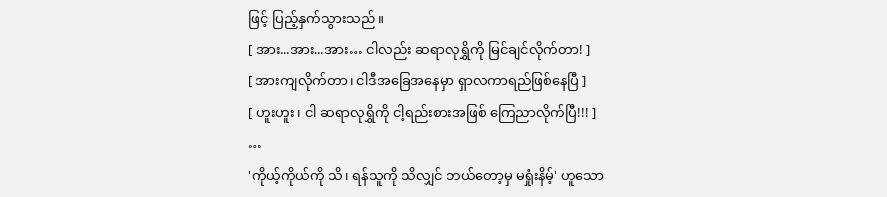ဖြင့် ပြည့်နှက်သွားသည်။
[ အား...အား...အား… ငါလည်း ဆရာလုရွှိကို မြင်ချင်လိုက်တာ! ]
[ အားကျလိုက်တာ၊ ငါဒီအခြေအနေမှာ ရှာလကာရည်ဖြစ်နေပြီ ]
[ ဟူးဟူး၊ ငါ ဆရာလုရွှိကို ငါ့ရည်းစားအဖြစ် ကြေညာလိုက်ပြီ!!! ]
…
'ကိုယ့်ကိုယ်ကို သိ၊ ရန်သူကို သိလျှင် ဘယ်တော့မှ မရှုံးနိမ့်' ဟူသော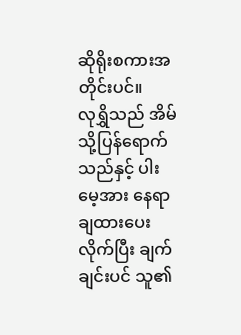ဆိုရိုးစကားအတိုင်းပင်။
လုရွှိသည် အိမ်သို့ပြန်ရောက်သည်နှင့် ပါးမေ့အား နေရာချထားပေးလိုက်ပြီး ချက်ချင်းပင် သူ၏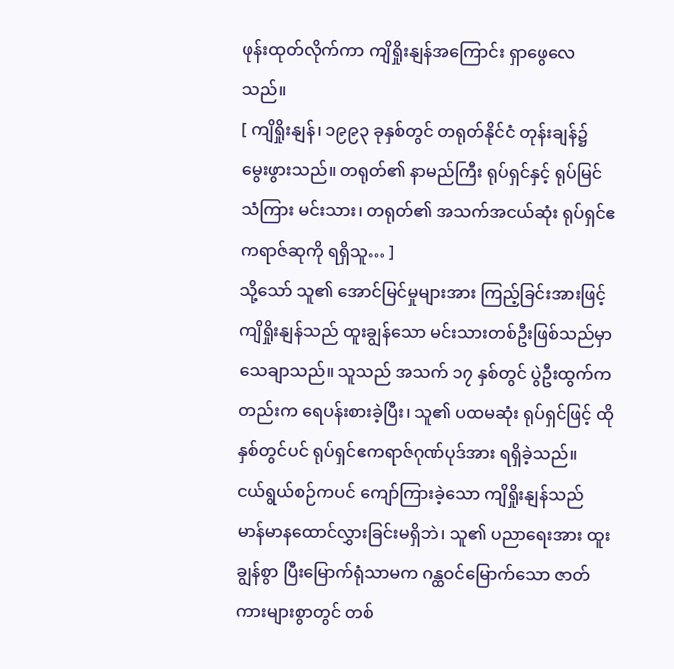ဖုန်းထုတ်လိုက်ကာ ကျိရှိုးနျန်အကြောင်း ရှာဖွေလေသည်။
[ ကျိရှိုးနျန်၊ ၁၉၉၃ ခုနှစ်တွင် တရုတ်နိုင်ငံ တုန်းချန်၌ မွေးဖွားသည်။ တရုတ်၏ နာမည်ကြီး ရုပ်ရှင်နှင့် ရုပ်မြင်သံကြား မင်းသား၊ တရုတ်၏ အသက်အငယ်ဆုံး ရုပ်ရှင်ဧကရာဇ်ဆုကို ရရှိသူ… ]
သို့သော် သူ၏ အောင်မြင်မှုများအား ကြည့်ခြင်းအားဖြင့် ကျိရှိုးနျန်သည် ထူးချွန်သော မင်းသားတစ်ဦးဖြစ်သည်မှာ သေချာသည်။ သူသည် အသက် ၁၇ နှစ်တွင် ပွဲဦးထွက်ကတည်းက ရေပန်းစားခဲ့ပြီး၊ သူ၏ ပထမဆုံး ရုပ်ရှင်ဖြင့် ထိုနှစ်တွင်ပင် ရုပ်ရှင်ဧကရာဇ်ဂုဏ်ပုဒ်အား ရရှိခဲ့သည်။
ငယ်ရွယ်စဉ်ကပင် ကျော်ကြားခဲ့သော ကျိရှိုးနျန်သည် မာန်မာနထောင်လွှားခြင်းမရှိဘဲ၊ သူ၏ ပညာရေးအား ထူးချွန်စွာ ပြီးမြောက်ရုံသာမက ဂန္ထဝင်မြောက်သော ဇာတ်ကားများစွာတွင် တစ်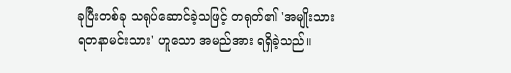ခုပြီးတစ်ခု သရုပ်ဆောင်ခဲ့သဖြင့် တရုတ်၏ 'အမျိုးသားရတနာမင်းသား' ဟူသော အမည်အား ရရှိခဲ့သည်။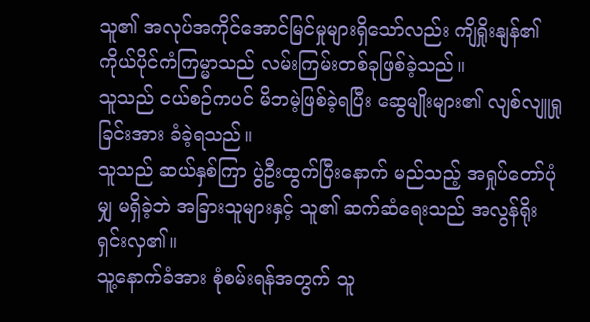သူ၏ အလုပ်အကိုင်အောင်မြင်မှုများရှိသော်လည်း ကျိရှိုးနျန်၏ ကိုယ်ပိုင်ကံကြမ္မာသည် လမ်းကြမ်းတစ်ခုဖြစ်ခဲ့သည်။
သူသည် ငယ်စဉ်ကပင် မိဘမဲ့ဖြစ်ခဲ့ရပြီး ဆွေမျိုးများ၏ လျစ်လျူရှုခြင်းအား ခံခဲ့ရသည်။
သူသည် ဆယ်နှစ်ကြာ ပွဲဦးထွက်ပြီးနောက် မည်သည့် အရှုပ်တော်ပုံမျှ မရှိခဲ့ဘဲ အခြားသူများနှင့် သူ၏ ဆက်ဆံရေးသည် အလွန်ရိုးရှင်းလှ၏။
သူ့နောက်ခံအား စုံစမ်းရန်အတွက် သူ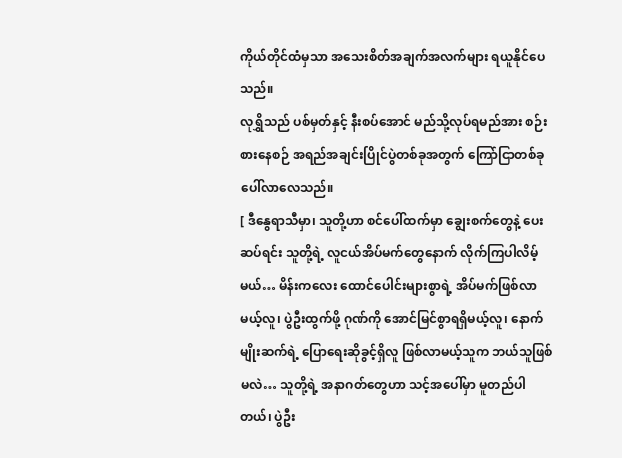ကိုယ်တိုင်ထံမှသာ အသေးစိတ်အချက်အလက်များ ရယူနိုင်ပေသည်။
လုရွှိသည် ပစ်မှတ်နှင့် နီးစပ်အောင် မည်သို့လုပ်ရမည်အား စဉ်းစားနေစဉ် အရည်အချင်းပြိုင်ပွဲတစ်ခုအတွက် ကြော်ငြာတစ်ခု ပေါ်လာလေသည်။
[ ဒီနွေရာသီမှာ၊ သူတို့ဟာ စင်ပေါ်ထက်မှာ ချွေးစက်တွေနဲ့ ပေးဆပ်ရင်း သူတို့ရဲ့ လူငယ်အိပ်မက်တွေနောက် လိုက်ကြပါလိမ့်မယ်… မိန်းကလေး ထောင်ပေါင်းများစွာရဲ့ အိပ်မက်ဖြစ်လာမယ့်လူ၊ ပွဲဦးထွက်ဖို့ ဂုဏ်ကို အောင်မြင်စွာရရှိမယ့်လူ၊ နောက်မျိုးဆက်ရဲ့ ပြောရေးဆိုခွင့်ရှိလူ ဖြစ်လာမယ့်သူက ဘယ်သူဖြစ်မလဲ… သူတို့ရဲ့ အနာဂတ်တွေဟာ သင့်အပေါ်မှာ မူတည်ပါတယ်၊ ပွဲဦး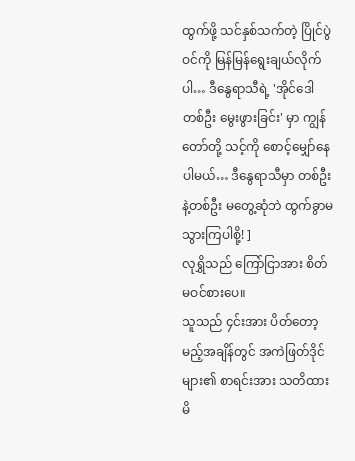ထွက်ဖို့ သင်နှစ်သက်တဲ့ ပြိုင်ပွဲဝင်ကို မြန်မြန်ရွေးချယ်လိုက်ပါ… ဒီနွေရာသီရဲ့ 'အိုင်ဒေါတစ်ဦး မွေးဖွားခြင်း' မှာ ကျွန်တော်တို့ သင့်ကို စောင့်မျှော်နေပါမယ်… ဒီနွေရာသီမှာ တစ်ဦးနဲ့တစ်ဦး မတွေ့ဆုံဘဲ ထွက်ခွာမသွားကြပါစို့! ]
လုရွှိသည် ကြော်ငြာအား စိတ်မဝင်စားပေ။
သူသည် ၄င်းအား ပိတ်တော့မည့်အချိန်တွင် အကဲဖြတ်ဒိုင်များ၏ စာရင်းအား သတိထားမိ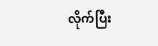လိုက်ပြီး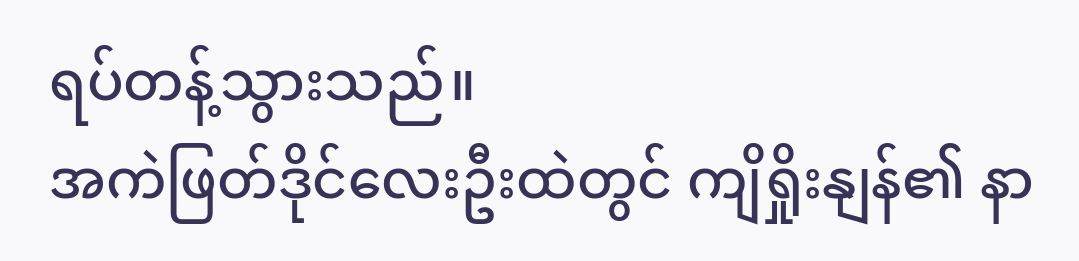ရပ်တန့်သွားသည်။
အကဲဖြတ်ဒိုင်လေးဦးထဲတွင် ကျိရှိုးနျန်၏ နာ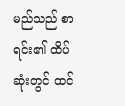မည်သည် စာရင်း၏ ထိပ်ဆုံးတွင် ထင်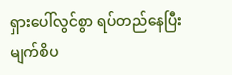ရှားပေါ်လွင်စွာ ရပ်တည်နေပြီး မျက်စိပ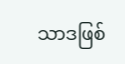သာဒဖြစ်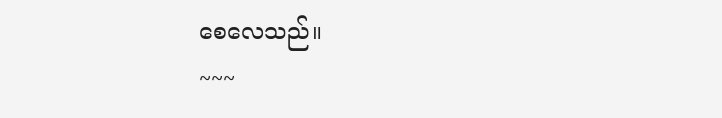စေလေသည်။
~~~